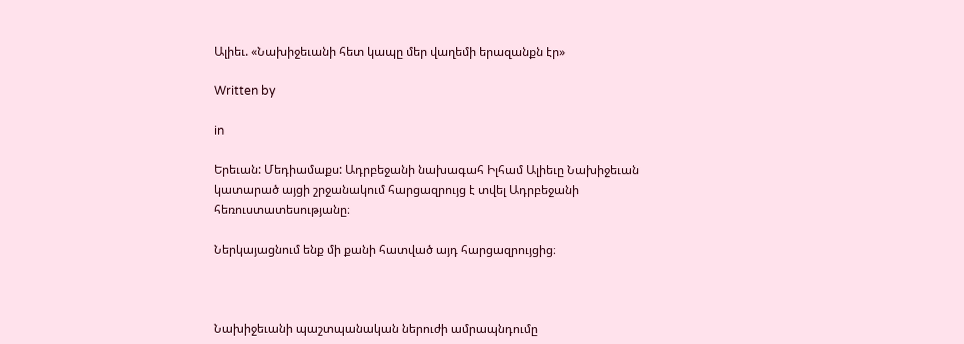Ալիեւ. «Նախիջեւանի հետ կապը մեր վաղեմի երազանքն էր»

Written by

in

Երեւան: Մեդիամաքս: Ադրբեջանի նախագահ Իլհամ Ալիեւը Նախիջեւան կատարած այցի շրջանակում հարցազրույց է տվել Ադրբեջանի հեռուստատեսությանը։

Ներկայացնում ենք մի քանի հատված այդ հարցազրույցից։



Նախիջեւանի պաշտպանական ներուժի ամրապնդումը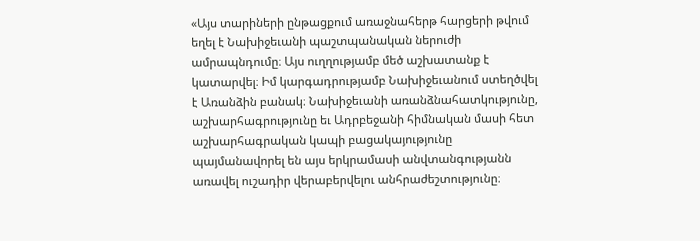«Այս տարիների ընթացքում առաջնահերթ հարցերի թվում եղել է Նախիջեւանի պաշտպանական ներուժի ամրապնդումը։ Այս ուղղությամբ մեծ աշխատանք է կատարվել։ Իմ կարգադրությամբ Նախիջեւանում ստեղծվել է Առանձին բանակ։ Նախիջեւանի առանձնահատկությունը, աշխարհագրությունը եւ Ադրբեջանի հիմնական մասի հետ աշխարհագրական կապի բացակայությունը պայմանավորել են այս երկրամասի անվտանգությանն առավել ուշադիր վերաբերվելու անհրաժեշտությունը։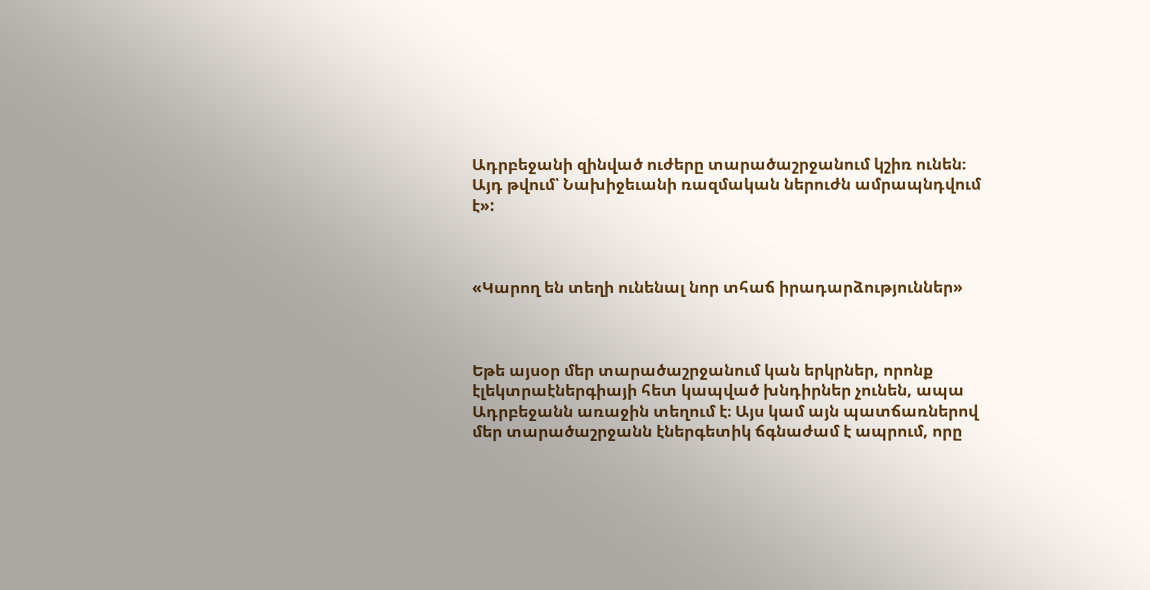Ադրբեջանի զինված ուժերը տարածաշրջանում կշիռ ունեն։ Այդ թվում՝ Նախիջեւանի ռազմական ներուժն ամրապնդվում է»:



«Կարող են տեղի ունենալ նոր տհաճ իրադարձություններ»



Եթե այսօր մեր տարածաշրջանում կան երկրներ, որոնք էլեկտրաէներգիայի հետ կապված խնդիրներ չունեն, ապա Ադրբեջանն առաջին տեղում է։ Այս կամ այն պատճառներով մեր տարածաշրջանն էներգետիկ ճգնաժամ է ապրում, որը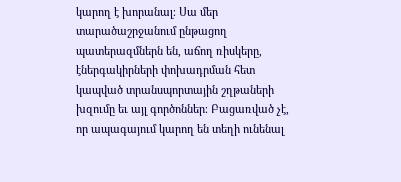կարող է խորանալ։ Սա մեր տարածաշրջանում ընթացող պատերազմներն են, աճող ռիսկերը, էներգակիրների փոխադրման հետ կապված տրանսպորտային շղթաների խզումը եւ այլ գործոններ։ Բացառված չէ, որ ապագայում կարող են տեղի ունենալ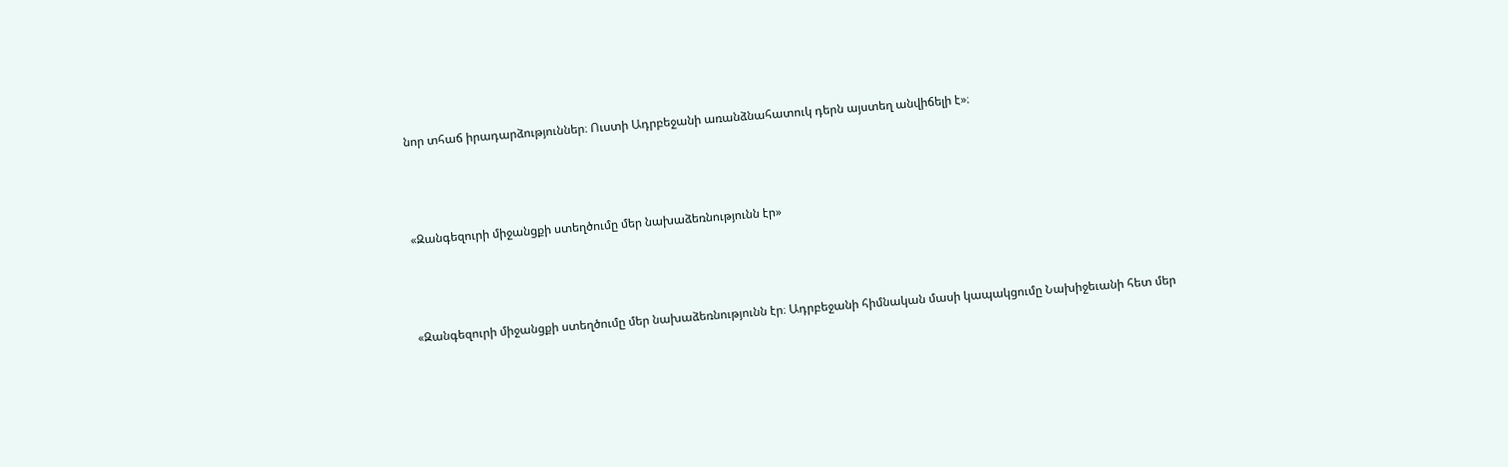նոր տհաճ իրադարձություններ։ Ուստի Ադրբեջանի առանձնահատուկ դերն այստեղ անվիճելի է»։



«Զանգեզուրի միջանցքի ստեղծումը մեր նախաձեռնությունն էր»



«Զանգեզուրի միջանցքի ստեղծումը մեր նախաձեռնությունն էր։ Ադրբեջանի հիմնական մասի կապակցումը Նախիջեւանի հետ մեր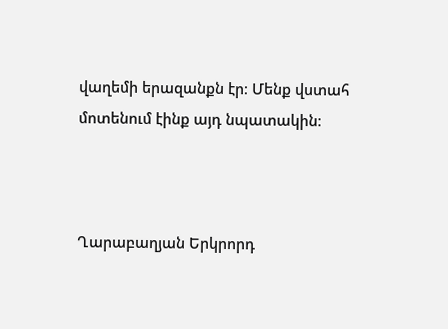վաղեմի երազանքն էր։ Մենք վստահ մոտենում էինք այդ նպատակին։



Ղարաբաղյան Երկրորդ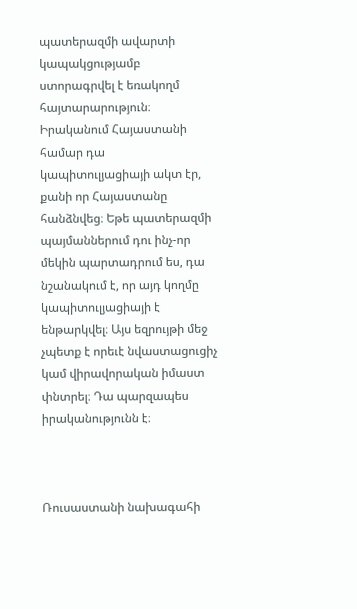պատերազմի ավարտի կապակցությամբ ստորագրվել է եռակողմ հայտարարություն։ Իրականում Հայաստանի համար դա կապիտուլյացիայի ակտ էր, քանի որ Հայաստանը հանձնվեց։ Եթե պատերազմի պայմաններում դու ինչ-որ մեկին պարտադրում ես, դա նշանակում է, որ այդ կողմը կապիտուլյացիայի է ենթարկվել։ Այս եզրույթի մեջ չպետք է որեւէ նվաստացուցիչ կամ վիրավորական իմաստ փնտրել։ Դա պարզապես իրականությունն է։



Ռուսաստանի նախագահի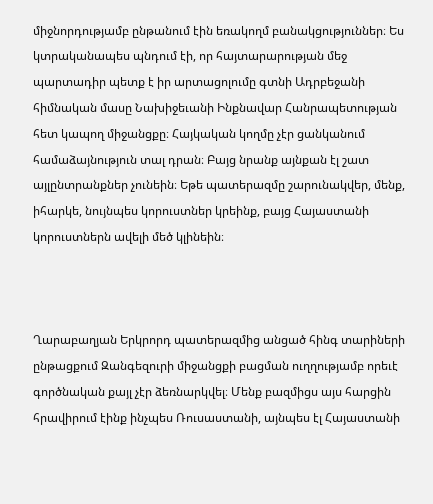միջնորդությամբ ընթանում էին եռակողմ բանակցություններ։ Ես կտրականապես պնդում էի, որ հայտարարության մեջ պարտադիր պետք է իր արտացոլումը գտնի Ադրբեջանի հիմնական մասը Նախիջեւանի Ինքնավար Հանրապետության հետ կապող միջանցքը։ Հայկական կողմը չէր ցանկանում համաձայնություն տալ դրան։ Բայց նրանք այնքան էլ շատ այլընտրանքներ չունեին։ Եթե պատերազմը շարունակվեր, մենք, իհարկե, նույնպես կորուստներ կրեինք, բայց Հայաստանի կորուստներն ավելի մեծ կլինեին։



Ղարաբաղյան Երկրորդ պատերազմից անցած հինգ տարիների ընթացքում Զանգեզուրի միջանցքի բացման ուղղությամբ որեւէ գործնական քայլ չէր ձեռնարկվել։ Մենք բազմիցս այս հարցին հրավիրում էինք ինչպես Ռուսաստանի, այնպես էլ Հայաստանի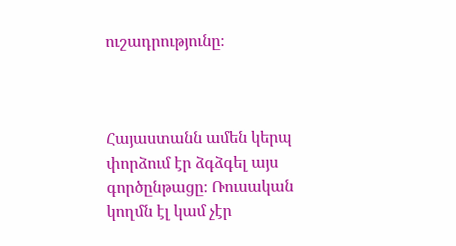ուշադրությունը։



Հայաստանն ամեն կերպ փորձում էր ձգձգել այս գործընթացը։ Ռուսական կողմն էլ կամ չէր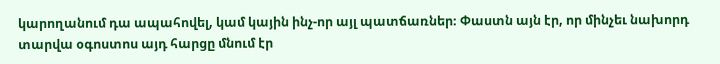կարողանում դա ապահովել, կամ կային ինչ-որ այլ պատճառներ։ Փաստն այն էր, որ մինչեւ նախորդ տարվա օգոստոս այդ հարցը մնում էր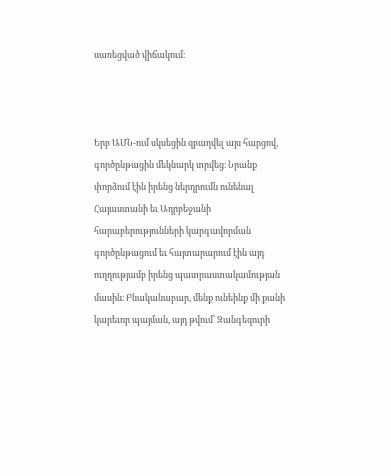սառեցված վիճակում։



Երբ ԱՄՆ-ում սկսեցին զբաղվել այս հարցով, գործընթացին մեկնարկ տրվեց։ Նրանք փորձում էին իրենց ներդրումն ունենալ Հայաստանի եւ Ադրբեջանի հարաբերությունների կարգավորման գործընթացում եւ հայտարարում էին այդ ուղղությամբ իրենց պատրաստակամության մասին։ Բնականաբար, մենք ունեինք մի քանի կարեւոր պայման, այդ թվում՝ Զանգեզուրի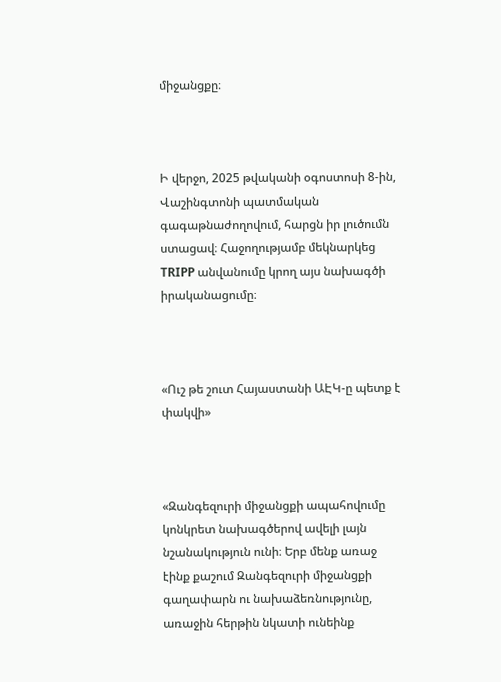միջանցքը։



Ի վերջո, 2025 թվականի օգոստոսի 8-ին, Վաշինգտոնի պատմական գագաթնաժողովում, հարցն իր լուծումն ստացավ։ Հաջողությամբ մեկնարկեց TRIPP անվանումը կրող այս նախագծի իրականացումը։



«Ուշ թե շուտ Հայաստանի ԱԷԿ-ը պետք է փակվի»



«Զանգեզուրի միջանցքի ապահովումը կոնկրետ նախագծերով ավելի լայն նշանակություն ունի։ Երբ մենք առաջ էինք քաշում Զանգեզուրի միջանցքի գաղափարն ու նախաձեռնությունը, առաջին հերթին նկատի ունեինք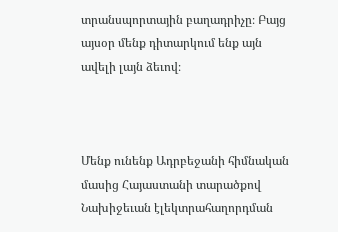տրանսպորտային բաղադրիչը։ Բայց այսօր մենք դիտարկում ենք այն ավելի լայն ձեւով։



Մենք ունենք Ադրբեջանի հիմնական մասից Հայաստանի տարածքով Նախիջեւան էլեկտրահաղորդման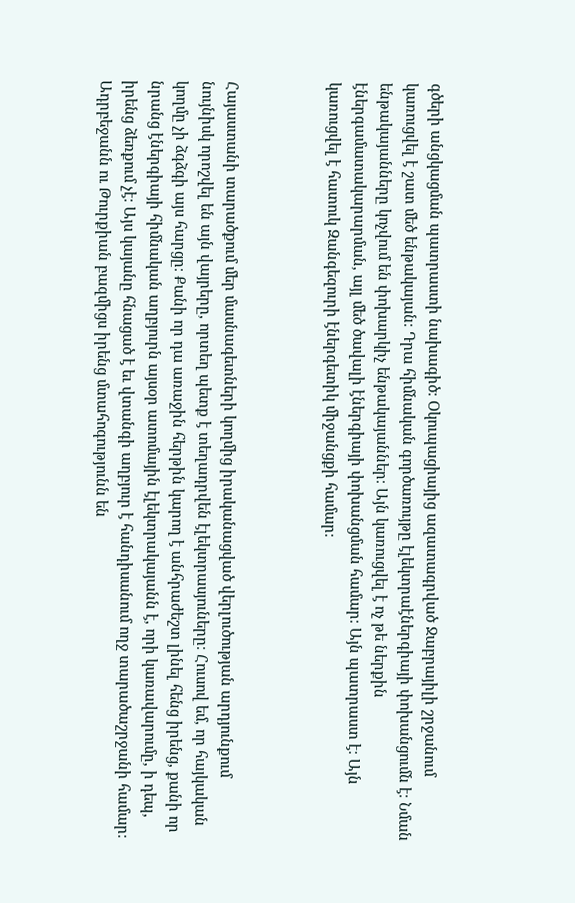գծերի անցկացման պատրաստի նախագիծ։ Օկուպացիայից ազատագրված Ջաբրայիլի շրջանում կառուցվել է շատ մեծ ենթակայան։ Դրա հիմնական գործառույթը էլեկտրաէներգիայի փոխանցումն է։ Նման ենթակայանները կոչվում են փոխարկիչ ենթակայաններ։ Այն կառուցվել է ոչ թե ներքին էներգամատակարարման, այլ մեծ ծավալի էներգիայի փոխանցման համար։ Այն պատրաստ է։ Այն կառուցվել է հատուկ Զանգեզուրի էներգետիկ միջանցքի համար։



Հայաստանի տարածքում մեր մասնագետների կողմից իրականացված վերլուծության արդյունքում նույնիսկ որոշվել են այն վայրերը, որտեղ պետք է տեղադրվեն էլեկտրասյուները։ Հուսով եմ, որ հայկական կողմը չի ձգձգի այս հարցը։ Քանի որ դա առաջին հերթին կարող է անհրաժեշտ լինել հենց իրենց, քանի որ նրանց էներգիայի հիմնական աղբյուրն այսօր ատոմային էլեկտրակայանն է, որի կառավարումը, ի դեպ, իրենց ձեռքում չէ։ Այս կայանը հնացած է եւ վտանգի աղբյուր է հանդիսանում ողջ տարածաշրջանի համար։ Ադրբեջանն ու Թուրքիան բազմիցս իրենց մտահոգությունն են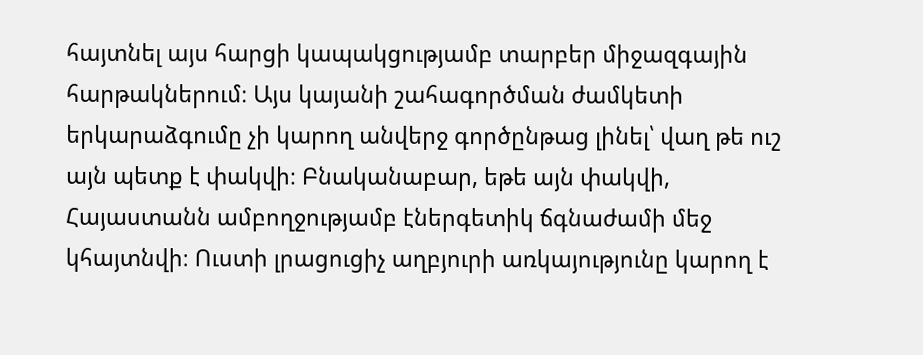հայտնել այս հարցի կապակցությամբ տարբեր միջազգային հարթակներում։ Այս կայանի շահագործման ժամկետի երկարաձգումը չի կարող անվերջ գործընթաց լինել՝ վաղ թե ուշ այն պետք է փակվի։ Բնականաբար, եթե այն փակվի, Հայաստանն ամբողջությամբ էներգետիկ ճգնաժամի մեջ կհայտնվի։ Ուստի լրացուցիչ աղբյուրի առկայությունը կարող է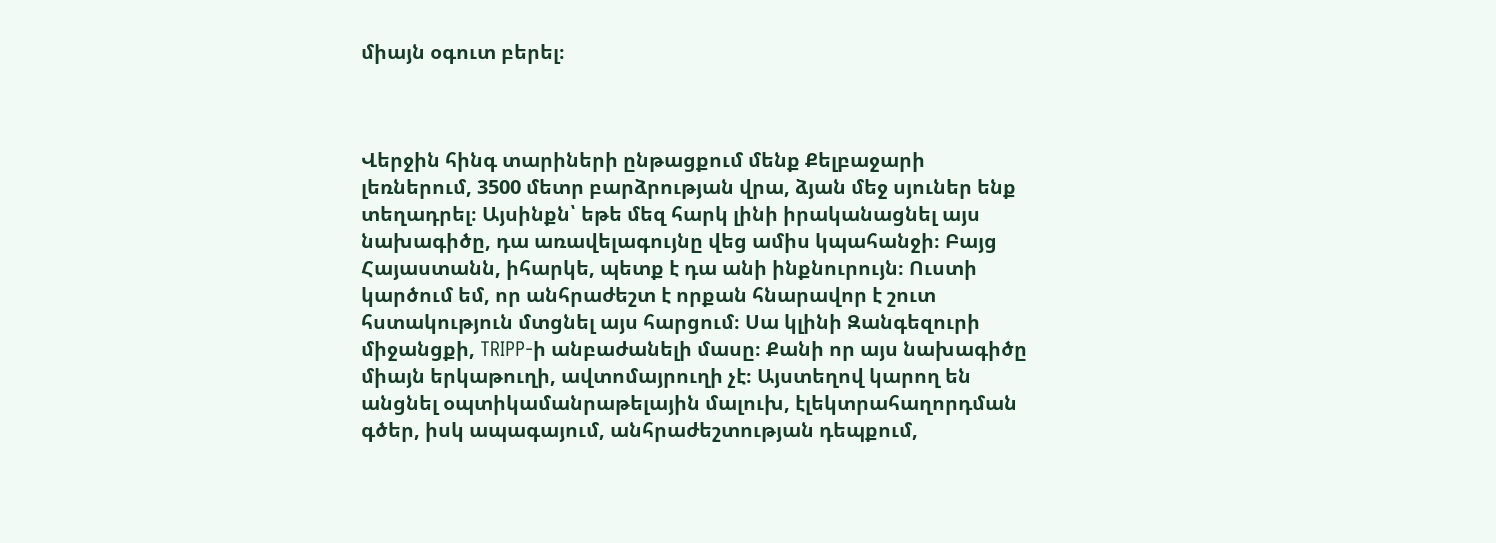միայն օգուտ բերել։



Վերջին հինգ տարիների ընթացքում մենք Քելբաջարի լեռներում, 3500 մետր բարձրության վրա, ձյան մեջ սյուներ ենք տեղադրել։ Այսինքն՝ եթե մեզ հարկ լինի իրականացնել այս նախագիծը, դա առավելագույնը վեց ամիս կպահանջի։ Բայց Հայաստանն, իհարկե, պետք է դա անի ինքնուրույն։ Ուստի կարծում եմ, որ անհրաժեշտ է որքան հնարավոր է շուտ հստակություն մտցնել այս հարցում։ Սա կլինի Զանգեզուրի միջանցքի, TRIPP-ի անբաժանելի մասը։ Քանի որ այս նախագիծը միայն երկաթուղի, ավտոմայրուղի չէ։ Այստեղով կարող են անցնել օպտիկամանրաթելային մալուխ, էլեկտրահաղորդման գծեր, իսկ ապագայում, անհրաժեշտության դեպքում,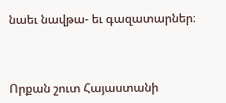նաեւ նավթա- եւ գազատարներ։



Որքան շուտ Հայաստանի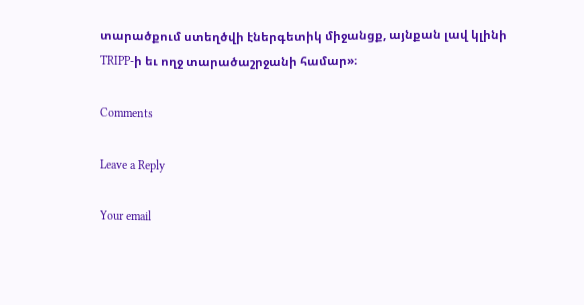տարածքում ստեղծվի էներգետիկ միջանցք, այնքան լավ կլինի TRIPP-ի եւ ողջ տարածաշրջանի համար»։

Comments

Leave a Reply

Your email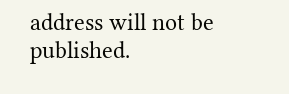address will not be published.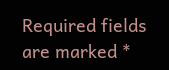Required fields are marked *